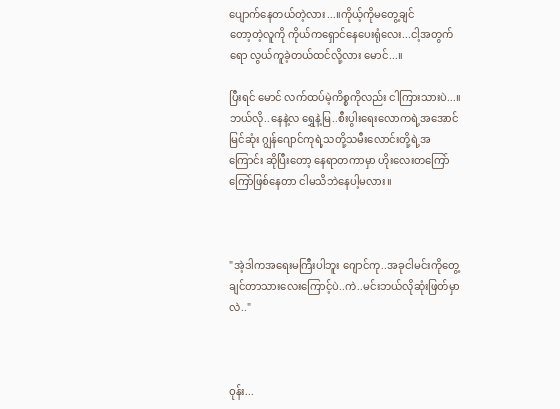ပျောက်နေတယ်တဲ့လား...။ကိုယ့်ကိုမတွေ့ချင်‌
တော့တဲ့လူကို ကိုယ်ကရှောင်နေပေးရုံလေး...ငါ့အတွက်ရော လွယ်ကူခဲ့တယ်ထင်လို့လား မောင်...။

ပြီးရင် မောင် လက်ထပ်မဲ့ကိစ္စကိုလည်း ငါကြားသားပဲ...။ဘယ်လို..နေနဲ့လ ရွှေနဲ့မြ..စီးပွါးရေးလောကရဲ့အအောင်မြင်ဆုံး ဂျွန်ဂျောင်ကုရဲ့သတို့သမီးလောင်းတို့ရဲ့အကြောင်း ဆိုပြီးတော့ နေရာတကာမှာ ဟိုးလေးတကြော်ကြော်ဖြစ်နေတာ ငါမသိဘဲနေပါ့မလား။



"အဲ့ဒါကအရေးမကြီးပါဘူး ဂျောင်ကု..အခုငါမင်းကိုတွေ့ချင်တာသားလေးကြောင့်ပဲ..ကဲ..မင်းဘယ်လိုဆုံးဖြတ်မှာလဲ.."



ဝုန်း...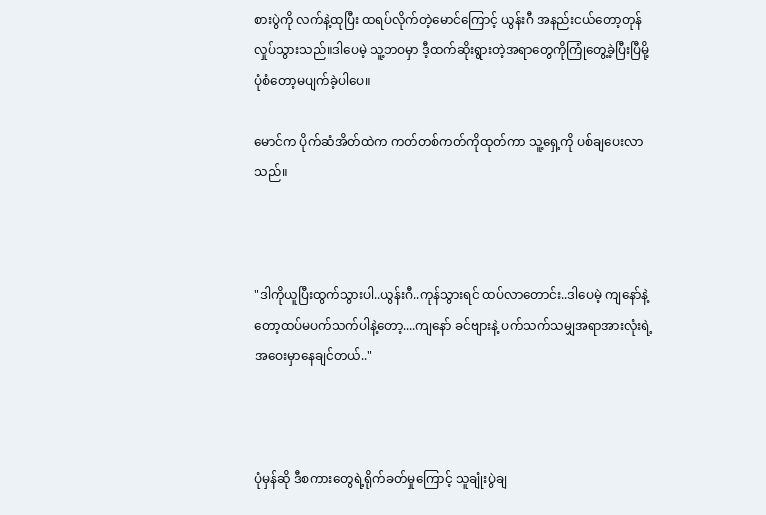စားပွဲကို လက်နဲ့ထုပြီး ထရပ်လိုက်တဲ့မောင်ကြောင့် ယွန်းဂီ အနည်းငယ်တော့တုန်လှုပ်သွားသည်။ဒါပေမဲ့ သူ့ဘဝမှာ ဒီ့ထက်ဆိုးရွားတဲ့အရာတွေကိုကြုံတွေ့ခဲ့ပြီးပြီမို့ ပုံစံတော့မပျက်ခဲ့ပါပေ။

မောင်က ပိုက်ဆံအိတ်ထဲက ကတ်တစ်ကတ်ကိုထုတ်ကာ သူ့ရှေ့ကို ပစ်ချပေးလာသည်။



"ဒါကိုယူပြီးထွက်သွားပါ..ယွန်းဂီ..ကုန်သွားရင် ထပ်လာတောင်း..ဒါပေမဲ့ ကျနော်နဲ့တော့ထပ်မပက်သက်ပါနဲ့တော့....ကျနော် ခင်ဗျားနဲ့ ပက်သက်သမျှအရာအားလုံးရဲ့အဝေးမှာနေချင်တယ်.."



ပုံမှန်‌ဆို ဒီစကားတွေရဲ့ရိုက်ခတ်မှုကြောင့် သူချုံးပွဲချ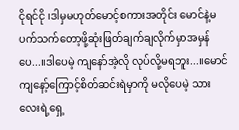ငိုရင်ငို ၊ဒါမှမဟုတ်မောင့်စကားအတိုင်း မောင်နဲ့မပက်သက်တော့ဖို့ဆုံးဖြတ်ချက်ချလိုက်မှာအမှန်ပေ...။ဒါပေမဲ့ ကျနော်အဲ့လို လုပ်လို့မရဘူး...။မောင် ကျနော့်ကြောင့်စိတ်ဆင်းရဲမှာကို မလိုပေမဲ့ သားလေးရဲ့ရှေ့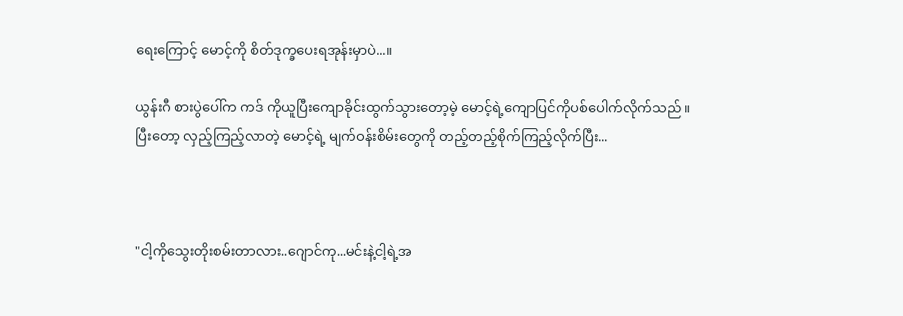ရေးကြောင့် မောင့်ကို စိတ်ဒုက္ခပေးရအုန်းမှာပဲ...။

ယွန်းဂီ စားပွဲပေါ်က ကဒ် ကိုယူပြီးကျောခိုင်းထွက်သွားတော့မဲ့ မောင့်ရဲ့ကျောပြင်ကိုပစ်ပေါက်လိုက်သည်။ပြီးတော့ လှည့်ကြည့်လာတဲ့ မောင့်ရဲ့ မျက်ဝန်းစိမ်းတွေကို တည့်တည့်စိုက်ကြည့်လိုက်ပြီး...



"ငါ့ကိုသွေးတိုးစမ်းတာလား..ဂျောင်ကု...မင်းနဲ့ငါ့ရဲ့အ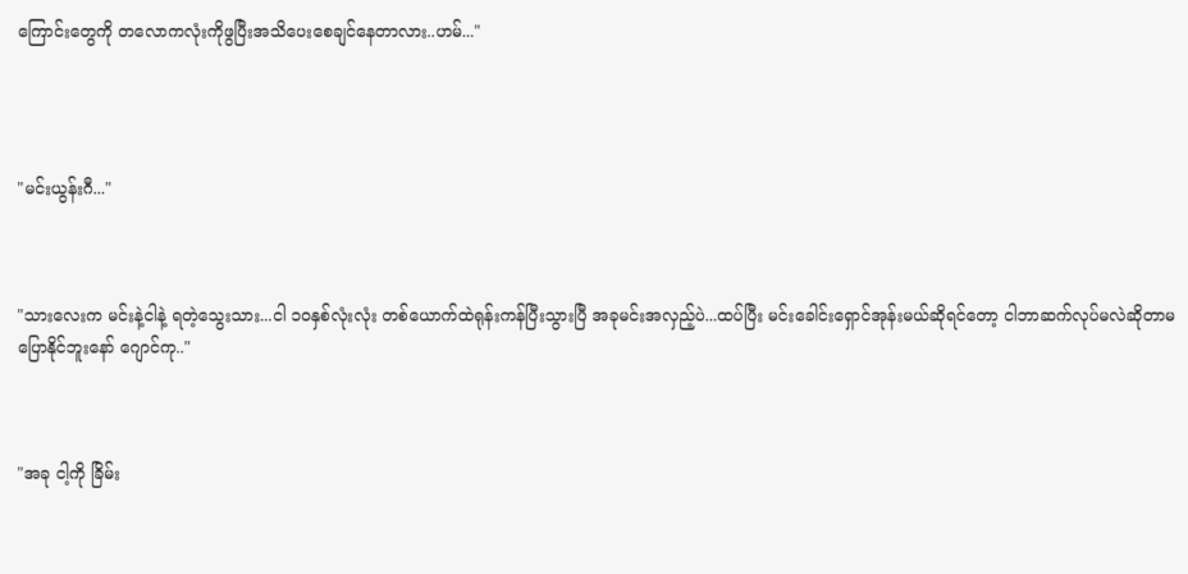ကြောင်းတွေကို တလောကလုံးကိုဖွပြီးအသိပေးစေချင်နေတာလား..ဟမ်..."




"မင်းယွန်းဂီ..."



"သားလေးက မင်းနဲ့ငါနဲ့ ရတဲ့သွေးသား...ငါ ၁၀နှစ်လုံးလုံး တစ်ယောက်ထဲရုန်းကန်ပြီးသွားပြီ အခုမင်းအလှည့်ပဲ...ထပ်ပြီး မင်းခေါင်းရှောင်အုန်းမယ်ဆိုရင်တော့ ငါဘာဆက်လုပ်မလဲဆိုတာမပြောနိုင်ဘူးနော် ဂျောင်ကု.."



"အခု ငါ့ကို ခြိမ်း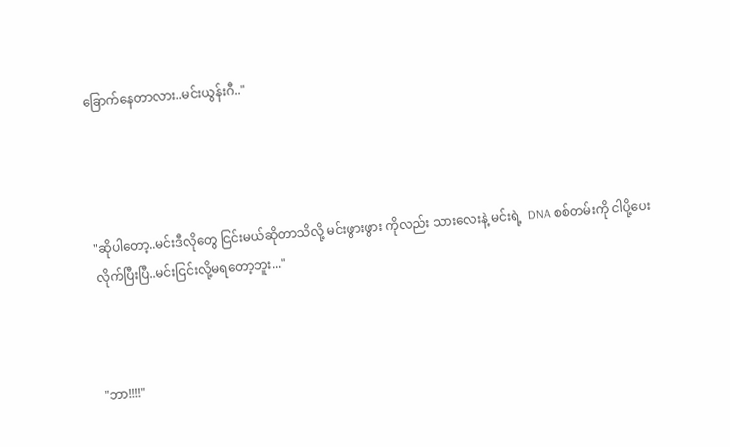ခြောက်နေတာလား..မင်းယွန်းဂီ.."




"ဆိုပါတော့..မင်းဒီလိုတွေ ငြင်းမယ်ဆိုတာသိလို့ မင်းဖွားဖွား ကိုလည်း သားလေးနဲ့ မင်းရဲ့  DNA စစ်တမ်းကို ငါပို့ပေးလိုက်ပြီးပြီ..မင်းငြင်းလို့မရတော့ဘူး..."



"ဘာ!!!!"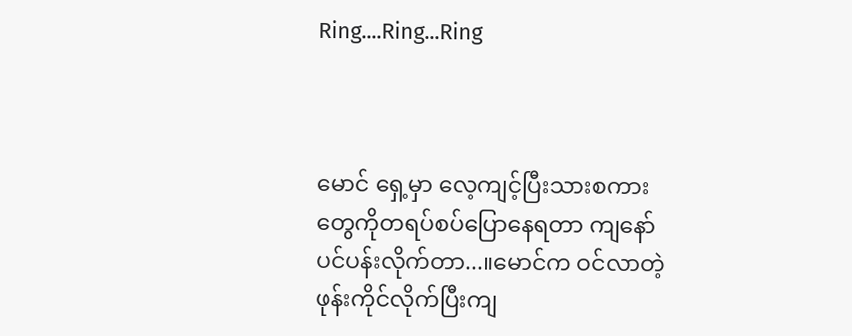Ring....Ring...Ring



မောင် ရှေ့မှာ လေ့ကျင့်ပြီးသားစကားတွေကိုတရပ်စပ်ပြောနေရတာ ကျနော်ပင်ပန်းလိုက်တာ...။မောင်က ဝင်လာတဲ့ ဖုန်းကိုင်လိုက်ပြီးကျ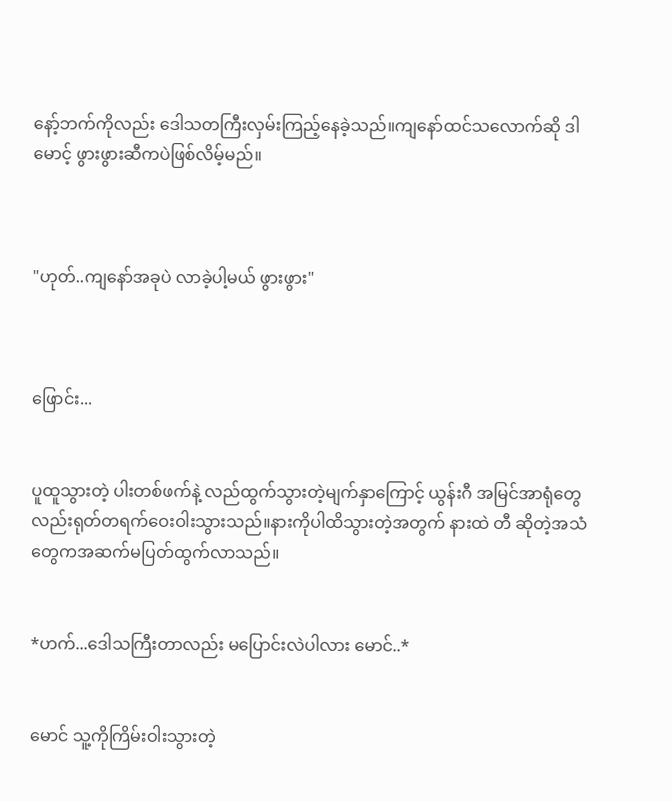နော့်ဘက်ကိုလည်း ဒေါသတကြီးလှမ်းကြည့်နေခဲ့သည်။ကျနော်ထင်သလောက်ဆို ဒါ မောင့် ဖွားဖွားဆီကပဲဖြစ်လိမ့်မည်။



"ဟုတ်..ကျနော်အခုပဲ လာခဲ့ပါ့မယ် ဖွားဖွား"



ဖြောင်း...


ပူထူသွားတဲ့ ပါးတစ်ဖက်နဲ့ လည်ထွက်သွားတဲ့မျက်နှာကြောင့် ယွန်းဂီ အမြင်အာရုံတွေလည်းရုတ်တရက်ဝေးဝါးသွားသည်။နားကိုပါထိသွားတဲ့အတွက် နားထဲ တီ ဆိုတဲ့အသံတွေကအဆက်မပြတ်ထွက်လာသည်။


*ဟက်...ဒေါသကြီးတာလည်း မပြောင်းလဲပါလား မောင်..*


မောင် သူ့ကိုကြိမ်းဝါးသွားတဲ့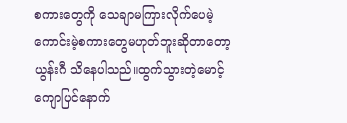စကားတွေကို သေချာမကြားလိုက်ပေမဲ့ ကောင်းမဲ့စကားတွေမဟုတ်ဘူးဆိုတာတော့ ယွန်းဂီ သိနေပါသည်။ထွက်သွားတဲ့မောင့် ကျောပြင်နောက်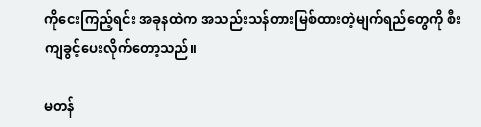ကိုငေးကြည့်ရင်း အခုနထဲက အသည်းသန်တားမြစ်ထားတဲ့မျက်ရည်တွေကို စီးကျခွင့်ပေးလိုက်တော့သည်။

မတန်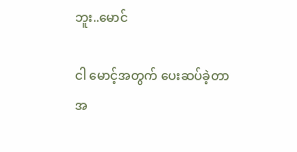ဘူး..မောင်

ငါ မောင့်အတွက် ပေးဆပ်ခဲ့တာအ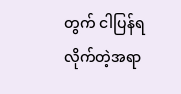တွက် ငါပြန်ရလိုက်တဲ့အရာ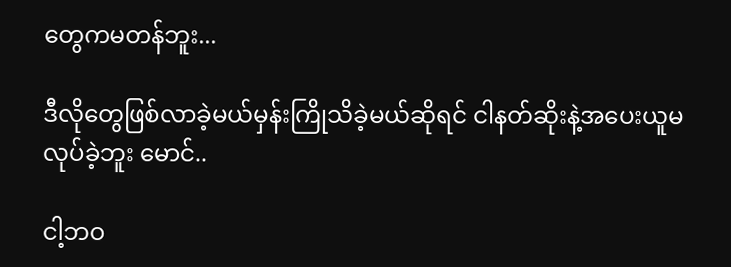တွေကမတန်ဘူး...

ဒီလိုတွေဖြစ်လာခဲ့မယ်မှန်းကြိုသိခဲ့မယ်ဆိုရင် ငါနတ်ဆိုးနဲ့အပေးယူမလုပ်ခဲ့ဘူး မောင်..

ငါ့ဘဝ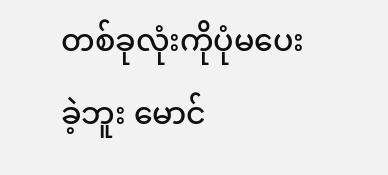တစ်ခုလုံးကိုပုံမပေးခဲ့ဘူး မောင်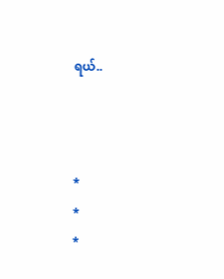ရယ်..



*
*
*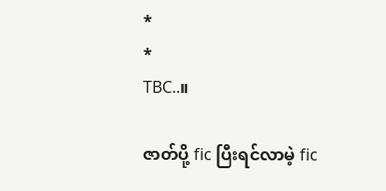*
*
TBC..။

ဇာတ်ပို့ fic ပြီးရင်လာမဲ့ fic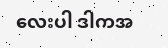လေးပါ ဒါကအ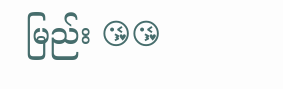မြည်း 😘😘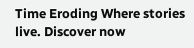Time Eroding Where stories live. Discover now